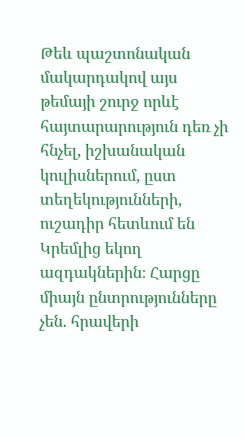Թեև պաշտոնական մակարդակով այս թեմայի շուրջ որևէ հայտարարություն դեռ չի հնչել, իշխանական կուլիսներում, ըստ տեղեկությունների, ուշադիր հետևում են Կրեմլից եկող ազդակներին։ Հարցը միայն ընտրությունները չեն. հրավերի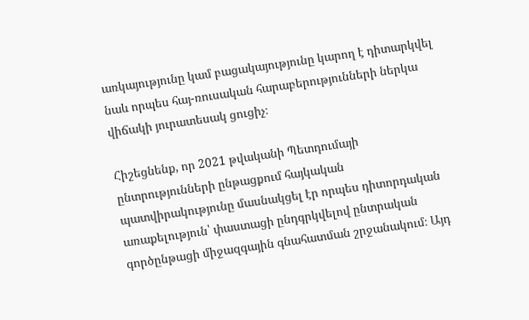առկայությունը կամ բացակայությունը կարող է դիտարկվել նաև որպես հայ-ռուսական հարաբերությունների ներկա վիճակի յուրատեսակ ցուցիչ։

Հիշեցնենք, որ 2021 թվականի Պետդումայի ընտրությունների ընթացքում հայկական պատվիրակությունը մասնակցել էր որպես դիտորդական առաքելություն՝ փաստացի ընդգրկվելով ընտրական գործընթացի միջազգային գնահատման շրջանակում։ Այդ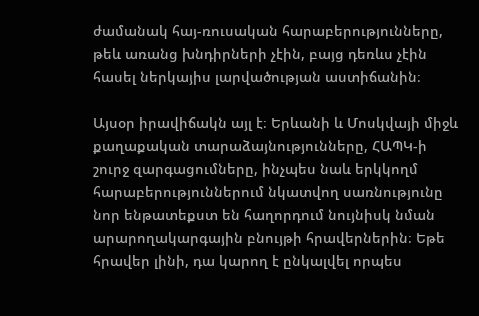ժամանակ հայ-ռուսական հարաբերությունները, թեև առանց խնդիրների չէին, բայց դեռևս չէին հասել ներկայիս լարվածության աստիճանին։

Այսօր իրավիճակն այլ է։ Երևանի և Մոսկվայի միջև քաղաքական տարաձայնությունները, ՀԱՊԿ-ի շուրջ զարգացումները, ինչպես նաև երկկողմ հարաբերություններում նկատվող սառնությունը նոր ենթատեքստ են հաղորդում նույնիսկ նման արարողակարգային բնույթի հրավերներին։ Եթե հրավեր լինի, դա կարող է ընկալվել որպես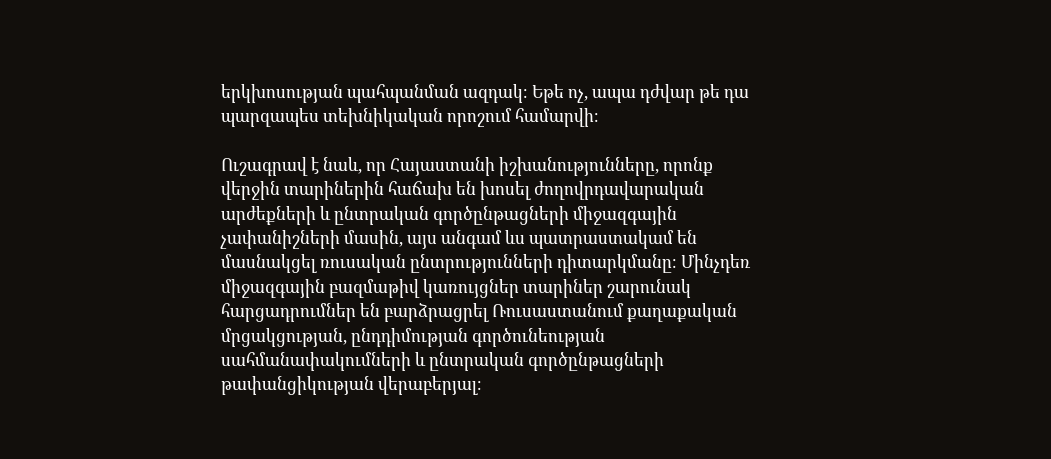երկխոսության պահպանման ազդակ։ Եթե ոչ, ապա դժվար թե դա պարզապես տեխնիկական որոշում համարվի։

Ուշագրավ է նաև, որ Հայաստանի իշխանությունները, որոնք վերջին տարիներին հաճախ են խոսել ժողովրդավարական արժեքների և ընտրական գործընթացների միջազգային չափանիշների մասին, այս անգամ ևս պատրաստակամ են մասնակցել ռուսական ընտրությունների դիտարկմանը։ Մինչդեռ միջազգային բազմաթիվ կառույցներ տարիներ շարունակ հարցադրումներ են բարձրացրել Ռուսաստանում քաղաքական մրցակցության, ընդդիմության գործունեության սահմանափակումների և ընտրական գործընթացների թափանցիկության վերաբերյալ։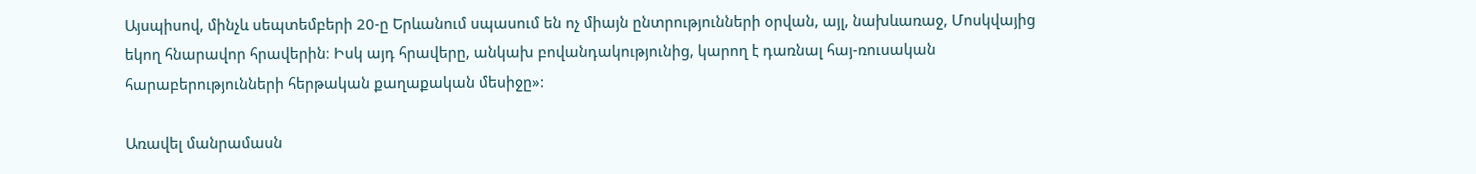Այսպիսով, մինչև սեպտեմբերի 20-ը Երևանում սպասում են ոչ միայն ընտրությունների օրվան, այլ, նախևառաջ, Մոսկվայից եկող հնարավոր հրավերին։ Իսկ այդ հրավերը, անկախ բովանդակությունից, կարող է դառնալ հայ-ռուսական հարաբերությունների հերթական քաղաքական մեսիջը»:

Առավել մանրամասն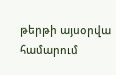թերթի այսօրվա համարում